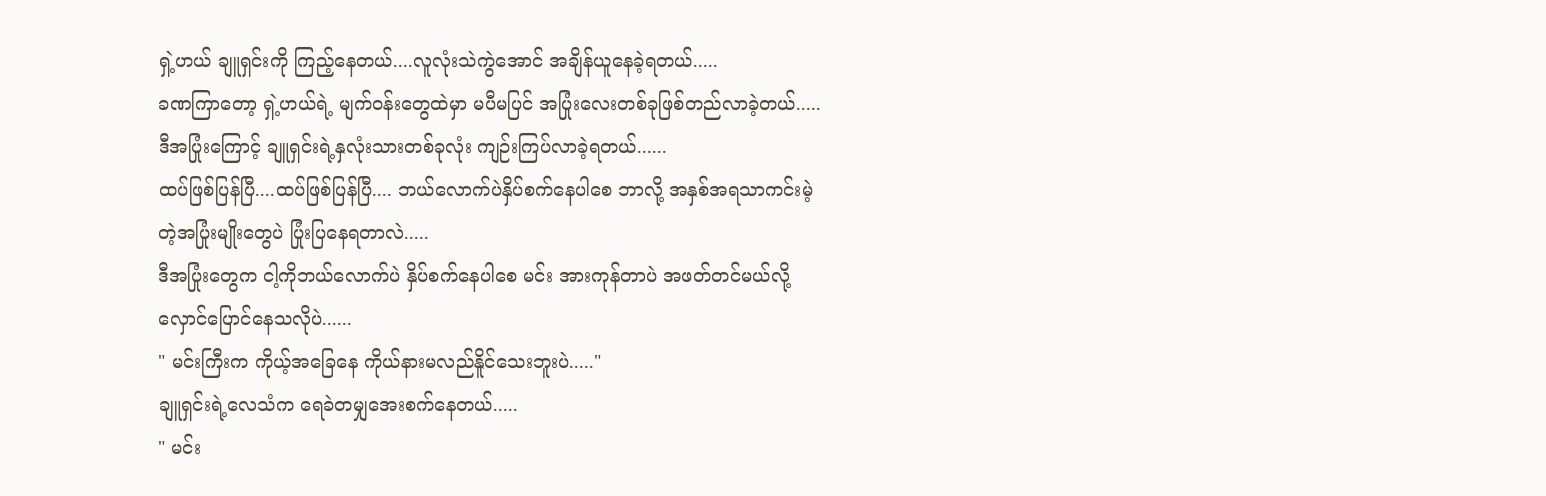ရှဲ့ဟယ် ချူရှင်းကို ကြည့်နေတယ်....လူလုံးသဲကွဲအောင် အချိန်ယူနေခဲ့ရတယ်.....
ခဏကြာတော့ ရှဲ့ဟယ်ရဲ့ မျက်ဝန်းတွေထဲမှာ မပီမပြင် အပြုံးလေးတစ်ခုဖြစ်တည်လာခဲ့တယ်.....
ဒီအပြုံးကြောင့် ချူရှင်းရဲ့နှလုံးသားတစ်ခုလုံး ကျဉ်းကြပ်လာခဲ့ရတယ်......
ထပ်ဖြစ်ပြန်ပြီ....ထပ်ဖြစ်ပြန်ပြီ.... ဘယ်လောက်ပဲနှိပ်စက်နေပါစေ ဘာလို့ အနှစ်အရသာကင်းမဲ့တဲ့အပြုံးမျိုးတွေပဲ ပြုံးပြနေရတာလဲ.....
ဒီအပြုံးတွေက ငါ့ကိုဘယ်လောက်ပဲ နှိပ်စက်နေပါစေ မင်း အားကုန်တာပဲ အဖတ်တင်မယ်လို့ လှောင်ပြောင်နေသလိုပဲ......
" မင်းကြီးက ကိုယ့်အခြေနေ ကိုယ်နားမလည်နိူင်သေးဘူးပဲ....."
ချူရှင်းရဲ့လေသံက ရေခဲတမျှအေးစက်နေတယ်.....
" မင်း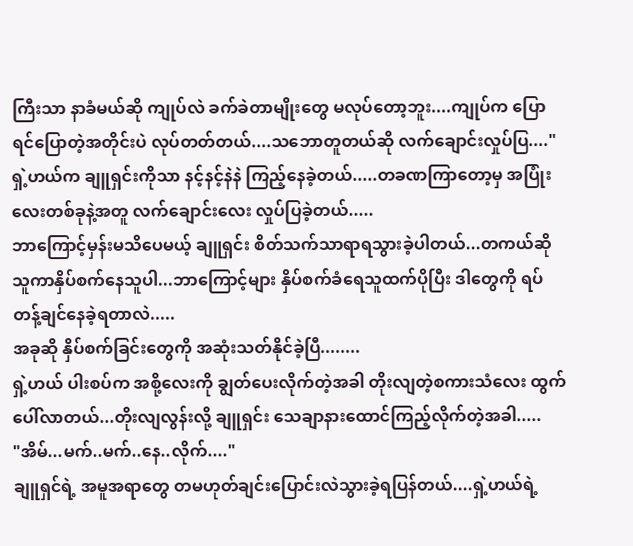ကြီးသာ နာခံမယ်ဆို ကျုပ်လဲ ခက်ခဲတာမျိုးတွေ မလုပ်တော့ဘူး....ကျုပ်က ပြောရင်ပြောတဲ့အတိုင်းပဲ လုပ်တတ်တယ်....သဘောတူတယ်ဆို လက်ချောင်းလှုပ်ပြ...."
ရှဲ့ဟယ်က ချူရှင်းကိုသာ နင့်နင့်နဲနဲ ကြည့်နေခဲ့တယ်.....တခဏကြာတော့မှ အပြုံးလေးတစ်ခုနဲ့အတူ လက်ချောင်းလေး လှုပ်ပြခဲ့တယ်.....
ဘာကြောင့်မှန်းမသိပေမယ့် ချူရှင်း စိတ်သက်သာရာရသွားခဲ့ပါတယ်...တကယ်ဆို သူကာနှိပ်စက်နေသူပါ...ဘာကြောင့်များ နှိပ်စက်ခံရေသူထက်ပိုပြီး ဒါတွေကို ရပ်တန့်ချင်နေခဲ့ရတာလဲ.....
အခုဆို နှိပ်စက်ခြင်းတွေကို အဆုံးသတ်နိုင်ခဲ့ပြီ........
ရှဲ့ဟယ် ပါးစပ်က အစို့လေးကို ချွတ်ပေးလိုက်တဲ့အခါ တိုးလျတဲ့စကားသံလေး ထွက်ပေါ်လာတယ်...တိုးလျလွန်းလို့ ချူရှင်း သေချာနားထောင်ကြည့်လိုက်တဲ့အခါ.....
"အိမ်...မက်..မက်..နေ..လိုက်...."
ချူရှင်ရဲ့ အမူအရာတွေ တမဟုတ်ချင်းပြောင်းလဲသွားခဲ့ရပြန်တယ်....ရှဲ့ဟယ်ရဲ့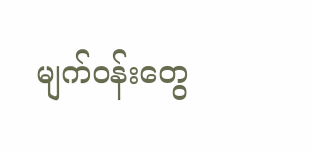မျက်ဝန်းတွေ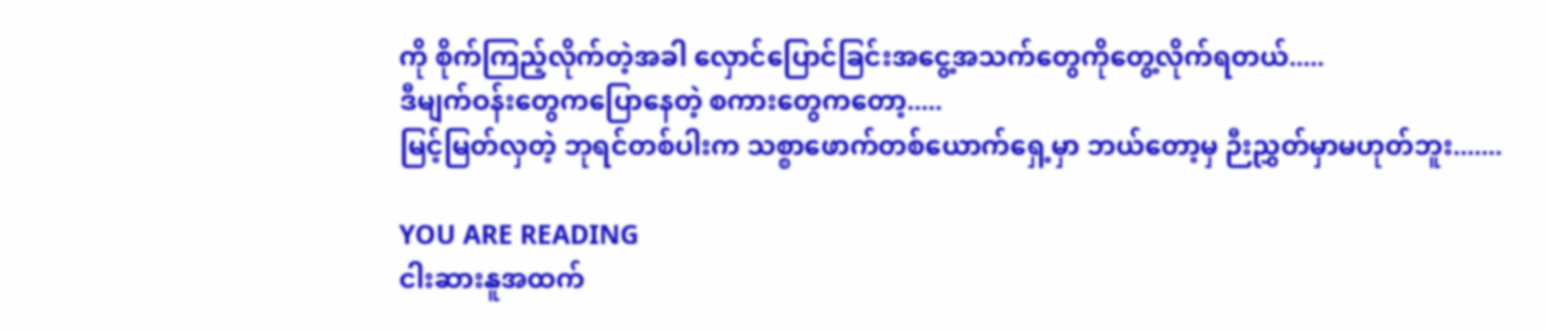ကို စိုက်ကြည့်လိုက်တဲ့အခါ လှောင်ပြောင်ခြင်းအငွေ့အသက်တွေကိုတွေ့လိုက်ရတယ်.....
ဒီမျက်ဝန်းတွေကပြောနေတဲ့ စကားတွေကတော့.....
မြင့်မြတ်လှတဲ့ ဘုရင်တစ်ပါးက သစ္စာဖောက်တစ်ယောက်ရှေ့မှာ ဘယ်တော့မှ ဉီးညွှတ်မှာမဟုတ်ဘူး.......

YOU ARE READING
ငါးဆားနူအထက်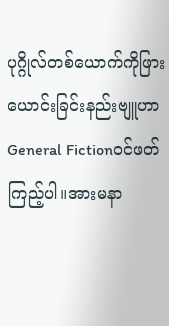ပုဂ္ဂိုလ်တစ်ယောက်ကိုဖြားယောင်းခြင်းနည်းဗျူဟာ
General Fictionဝင်ဖတ်ကြည့်ပါ။အားမနာ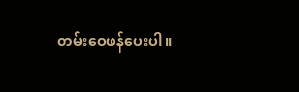တမ်းဝေဖန်ပေးပါ။